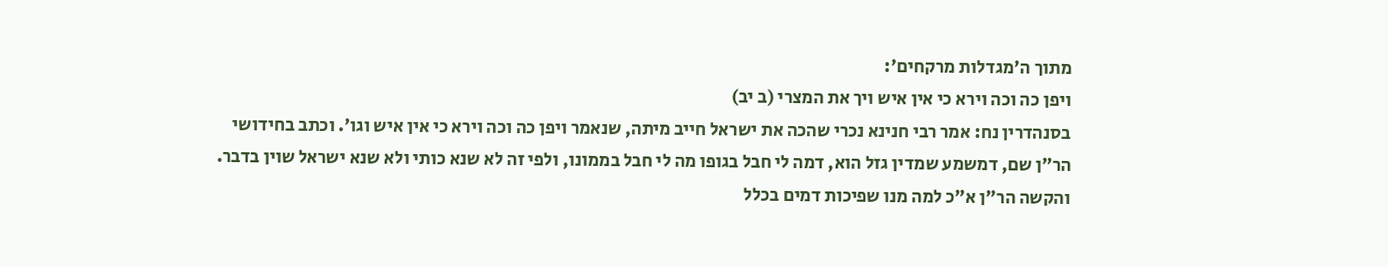מתוך ה'מגדלות מרקחים':
ויפן כה וכה וירא כי אין איש ויך את המצרי (ב יב)
בסנהדרין נח: אמר רבי חנינא נכרי שהכה את ישראל חייב מיתה, שנאמר ויפן כה וכה וירא כי אין איש וגו'. וכתב בחידושי הר"ן שם, דמשמע שמדין גזל הוא, דמה לי חבל בגופו מה לי חבל בממונו, ולפי זה לא שנא כותי ולא שנא ישראל שוין בדבר. והקשה הר"ן א"כ למה מנו שפיכות דמים בכלל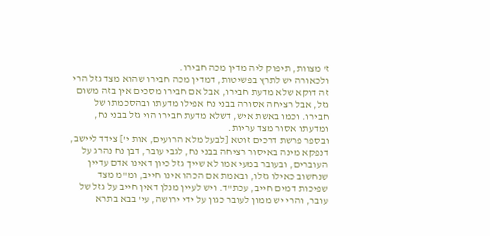ז' מצוות, תיפוק ליה מדין מכה חבירו.
ולכאורה יש לתרץ בפשיטות, דמדין מכה חבירו שהוא מצד גזל הרי זה דוקא שלא מדעת חבירו, אבל אם חבירו מסכים אין בזה משום גזל, אבל רציחה אסורה בבני נח אפילו מדעתו ובהסכמתו של חבירו. וכמו באשת איש, דשלא מדעת חבירו הוי גזל בבני נח, ומדעתו אסור מצד עריות.
ובספר פרשת דרכים זוטא [לבעל מלא הרועים, אות י'] צידד ליישב, דנפקא מינה באיסור רציחה בבני נח, לגבי עובר, דבן נח נהרג על העוברים, ובעובר במעי אמו לא שייך גזל כיון דאינו אדם עדיין שנחשוב כאילו גזלו, ובאמת אם הכהו אינו חייב, ומ"מ מצד שפיכות דמים חייב, עכת"ד. ויש לעיין מנלן דאין חייב על גזל של עובר, והרי יש ממון לעובר כגון על ידי ירושה, עי' בבא בתרא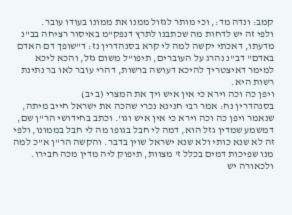קמב: ונדה מד:, וכי מותר לגזול ממנו את ממונו בעודו עובר.
ולפי זה יש לדחות מה שכתבנו לתרץ דנפק"מ באיסור רציחה בב"נ מדעתו, דאכתי יקשה למה לי קרא בסנהדרין נז: ד"שופך דם האדם באדם" דב"נ נהרג על העוברים, תיפו"ל משום גזל, והכא ליכא למימר דאיצטריך להיכא דעושה ברשות, דהרי עובר לאו בר נתינת רשות היא.
ויפן כה וכה וירא כי אין איש ויך את המצרי (ב יב)
בסנהדרין נח: אמר רבי חנינא נכרי שהכה את ישראל חייב מיתה, שנאמר ויפן כה וכה וירא כי אין איש וגו'. וכתב בחידושי הר"ן שם, דמשמע שמדין גזל הוא, דמה לי חבל בגופו מה לי חבל בממונו, ולפי זה לא שנא כותי ולא שנא ישראל שוין בדבר. והקשה הר"ן א"כ למה מנו שפיכות דמים בכלל ז' מצוות, תיפוק ליה מדין מכה חבירו.
ולכאורה יש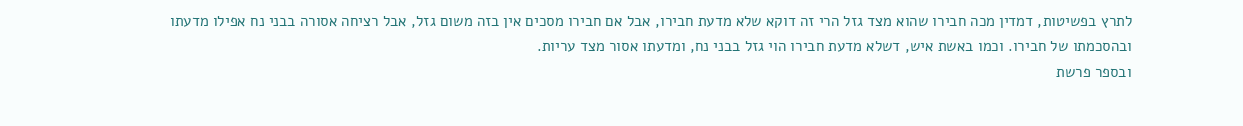לתרץ בפשיטות, דמדין מכה חבירו שהוא מצד גזל הרי זה דוקא שלא מדעת חבירו, אבל אם חבירו מסכים אין בזה משום גזל, אבל רציחה אסורה בבני נח אפילו מדעתו ובהסכמתו של חבירו. וכמו באשת איש, דשלא מדעת חבירו הוי גזל בבני נח, ומדעתו אסור מצד עריות.
ובספר פרשת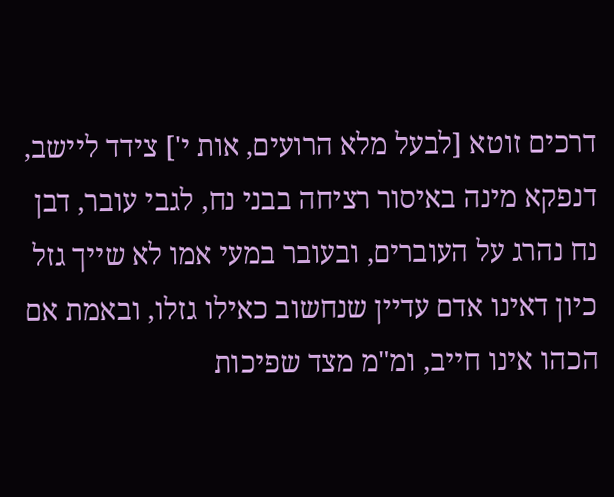דרכים זוטא [לבעל מלא הרועים, אות י'] צידד ליישב, דנפקא מינה באיסור רציחה בבני נח, לגבי עובר, דבן נח נהרג על העוברים, ובעובר במעי אמו לא שייך גזל כיון דאינו אדם עדיין שנחשוב כאילו גזלו, ובאמת אם הכהו אינו חייב, ומ"מ מצד שפיכות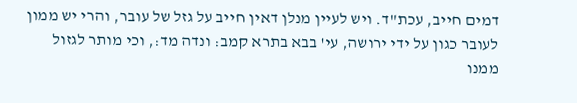דמים חייב, עכת"ד. ויש לעיין מנלן דאין חייב על גזל של עובר, והרי יש ממון לעובר כגון על ידי ירושה, עי' בבא בתרא קמב: ונדה מד:, וכי מותר לגזול ממנו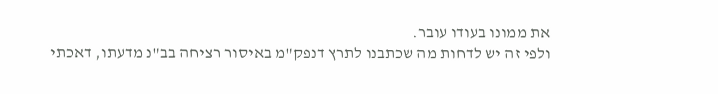את ממונו בעודו עובר.
ולפי זה יש לדחות מה שכתבנו לתרץ דנפק"מ באיסור רציחה בב"נ מדעתו, דאכתי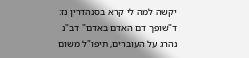יקשה למה לי קרא בסנהדרין נז: ד"שופך דם האדם באדם" דב"נ נהרג על העוברים, תיפו"ל משום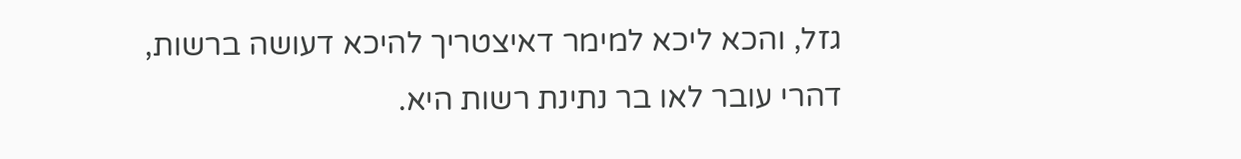גזל, והכא ליכא למימר דאיצטריך להיכא דעושה ברשות, דהרי עובר לאו בר נתינת רשות היא.